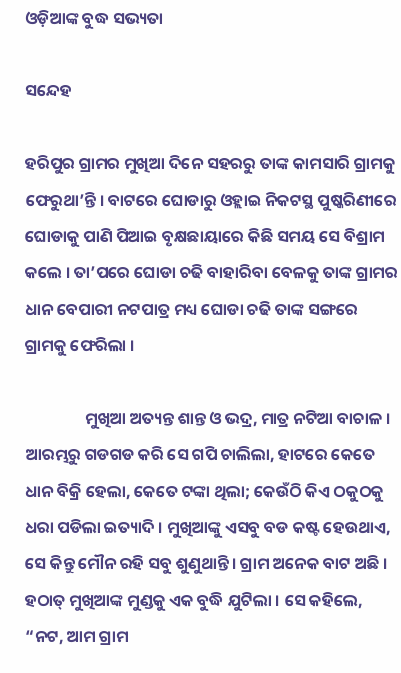ଓଡ଼ିଆଙ୍କ ବୁଦ୍ଧ ସଭ୍ୟତା

ସନ୍ଦେହ

ହରିପୁର ଗ୍ରାମର ମୁଖିଆ ଦିନେ ସହରରୁ ତାଙ୍କ କାମସାରି ଗ୍ରାମକୁ ଫେରୁଥା’ନ୍ତି । ବାଟରେ ଘୋଡାରୁ ଓହ୍ଲାଇ ନିକଟସ୍ଥ ପୁଷ୍କରିଣୀରେ ଘୋଡାକୁ ପାଣି ପିଆଇ ବୃକ୍ଷଛାୟାରେ କିଛି ସମୟ ସେ ବିଶ୍ରାମ କଲେ । ତା’ପରେ ଘୋଡା ଚଢି ବାହାରିବା ବେଳକୁ ତାଙ୍କ ଗ୍ରାମର ଧାନ ବେପାରୀ ନଟପାତ୍ର ମଧ୍ୟ ଘୋଡା ଚଢି ତାଙ୍କ ସଙ୍ଗରେ ଗ୍ରାମକୁ ଫେରିଲା ।

                ମୁଖିଆ ଅତ୍ୟନ୍ତ ଶାନ୍ତ ଓ ଭଦ୍ର, ମାତ୍ର ନଟିଆ ବାଚାଳ । ଆରମ୍ଭରୁ ଗଡଗଡ କରି ସେ ଗପି ଚାଲିଲା, ହାଟରେ କେତେ ଧାନ ବିକ୍ରି ହେଲା, କେତେ ଟଙ୍କା ଥିଲା; କେଉଁଠି କିଏ ଠକୁଠକୁ ଧରା ପଡିଲା ଇତ୍ୟାଦି । ମୁଖିଆଙ୍କୁ ଏସବୁ ବଡ କଷ୍ଟ ହେଉଥାଏ, ସେ କିନ୍ତୁ ମୌନ ରହି ସବୁ ଶୁଣୁଥାନ୍ତି । ଗ୍ରାମ ଅନେକ ବାଟ ଅଛି । ହଠାତ୍ ମୁଖିଆଙ୍କ ମୁଣ୍ଡକୁ ଏକ ବୁଦ୍ଧି ଯୁଟିଲା । ସେ କହିଲେ, “ନଟ, ଆମ ଗ୍ରାମ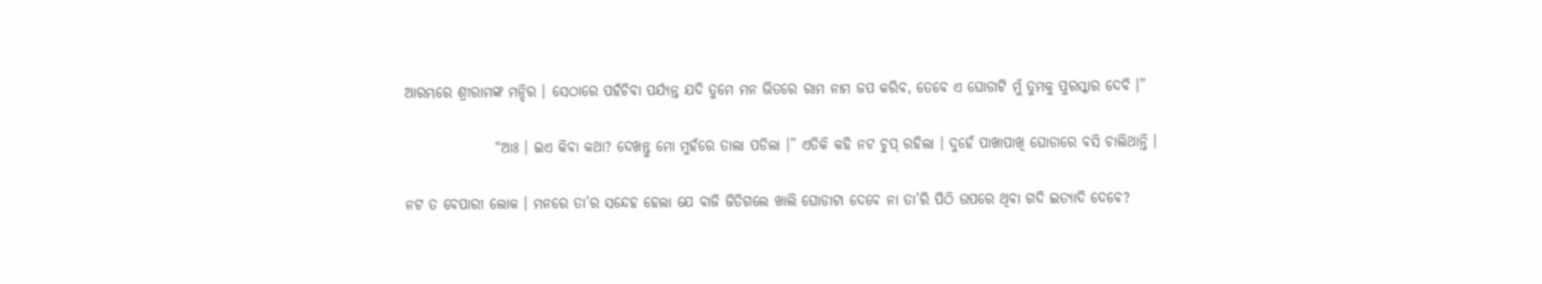ଆରମ୍ଭରେ ଶ୍ରୀରାମଙ୍କ ମନ୍ଦିର । ସେଠାରେ ପହଁଚିବା ପର୍ଯ୍ୟନ୍ତ ଯଦି ତୁମେ ମନ ଭିତରେ ରାମ ନାମ ଜପ କରିବ, ତେବେ ଏ ଘୋଡାଟି ମୁଁ ତୁମକୁ ପୁରସ୍କାର ଦେବି ।”

                “ଆଃ । ଇଏ କିବା କଥା? ଦେଖନ୍ତୁ ମୋ ମୁହଁରେ ତାଲା ପଡିଲା ।” ଏତିକି କହି ନଟ ଚୁପ୍ ରହିଲା । ଦୁହେଁ ପାଖାପାଖି ଘୋଡାରେ ବସି ଚାଲିଥାନ୍ତି ।

ନଟ ତ ବେପାରୀ ଲୋକ । ମନରେ ତା’ର ସନ୍ଦେହ ହେଲା ଯେ ବାଜି ଜିତିଗଲେ ଖାଲି ଘୋଡାଟା ଦେବେ ନା ତା’ରି ପିଠି ଉପରେ ଥିବା ଗଦି ଇତ୍ୟାଦି ଦେବେ?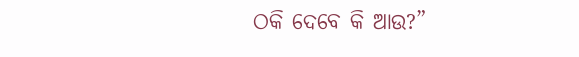ଠକି ଦେବେ କି ଆଉ?”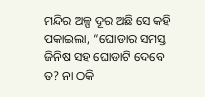ମନ୍ଦିର ଅଳ୍ପ ଦୂର ଅଛି ସେ କହି ପକାଇଲା, “ଘୋଡାର ସମସ୍ତ ଜିନିଷ ସହ ଘୋଡାଟି ଦେବେ ତ? ନା ଠକି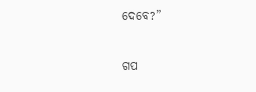ଦେବେ?”


ଗପ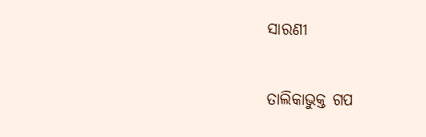ସାରଣୀ

ତାଲିକାଭୁକ୍ତ ଗପ